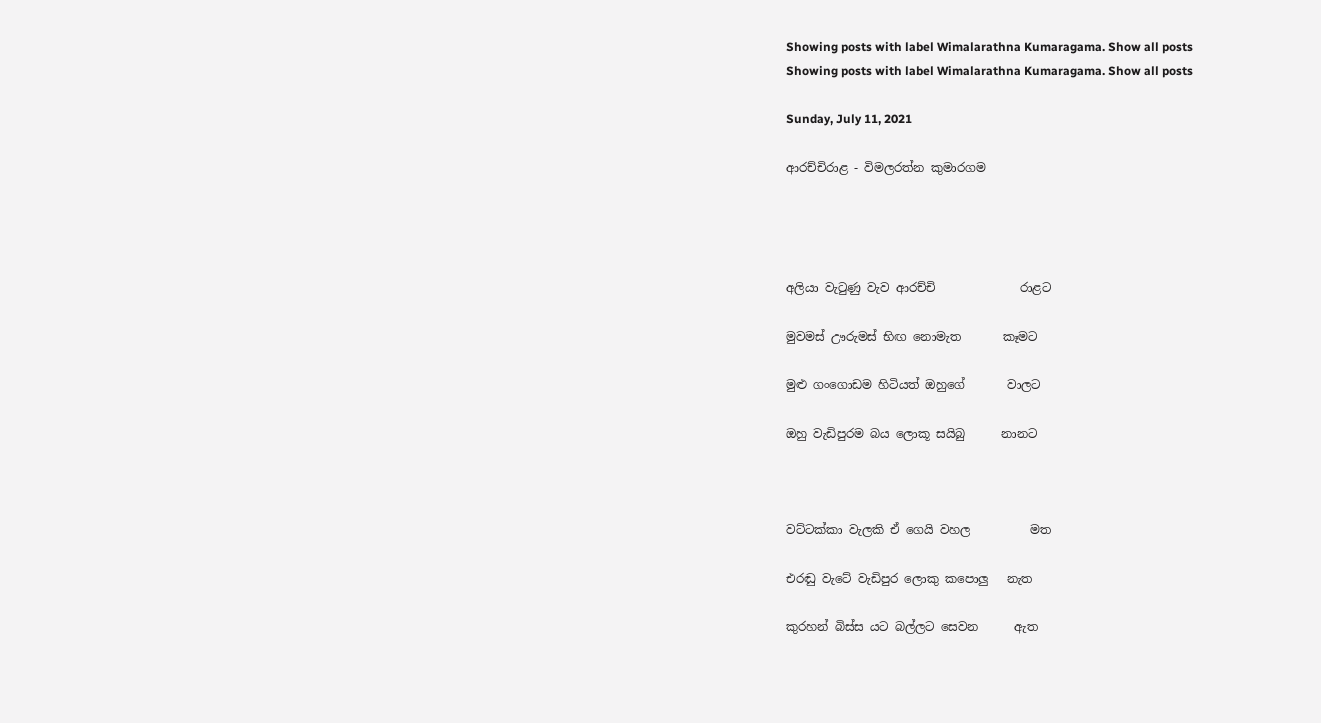Showing posts with label Wimalarathna Kumaragama. Show all posts
Showing posts with label Wimalarathna Kumaragama. Show all posts

Sunday, July 11, 2021

ආරච්චිරාළ - විමලරත්න කුමාරගම




අලියා වැටුණු වැව ආරච්චි              රාළට

මුවමස් ඌරුමස් භිඟ නොමැත       කෑමට

මුළු ගංගොඩම හිටියත් ඔහුගේ       වාලට

ඔහු වැඩිපුරම බය ලොකූ සයිබු      නානට



වට්ටක්කා වැලකි ඒ ගෙයි වහල          මත

එරඬු වැටේ වැඩිපුර ලොකු කපොලු   නැත

කුරහන් බිස්ස යට බල්ලට සෙවන      ඇත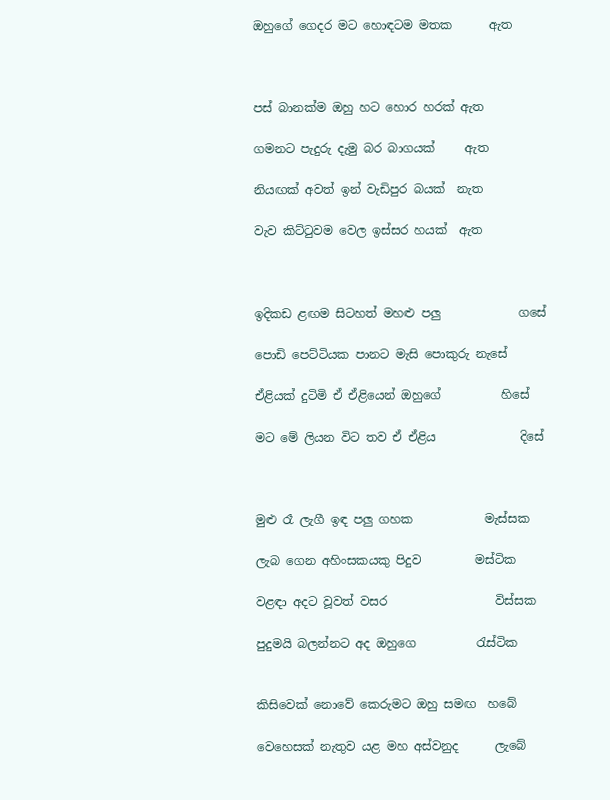ඔහුගේ ගෙදර මට හොඳටම මතක      ඇත



පස් බානක්ම ඔහු හට හොර හරක් ඇත

ගමනට පැදුරු දැමු බර බාගයක්     ඇත

නියඟක් අවත් ඉන් වැඩිපුර බයක්  නැත

වැව කිට්ටුවම වෙල ඉස්සර හයක්  ඇත



ඉදිකඩ ළඟම සිටහත් මහළු පලු             ගසේ

පොඩි පෙට්ටියක පානට මැසි පොකුරු නැසේ

ඒළියක් දුටිමි ඒ ඒළියෙන් ඔහුගේ          හිසේ

මට මේ ලියන විට තව ඒ ඒළිය              දිසේ



මුළු රෑ ලැගී ඉඳ පලු ගහක            මැස්සක

ලැබ ‌ගෙන අහිංසකයකු පිදුව         මස්ටික

වළඳා අදට වූවත් වසර                  විස්සක

පුදුමයි බලන්නට අද ඔහුගෙ          රැස්ටික


කිසිවෙක් නොවේ කෙරුමට ඔහු සමඟ  හබේ

වෙහෙසක් නැතුව යළ මහ අස්වනුද      ලැබේ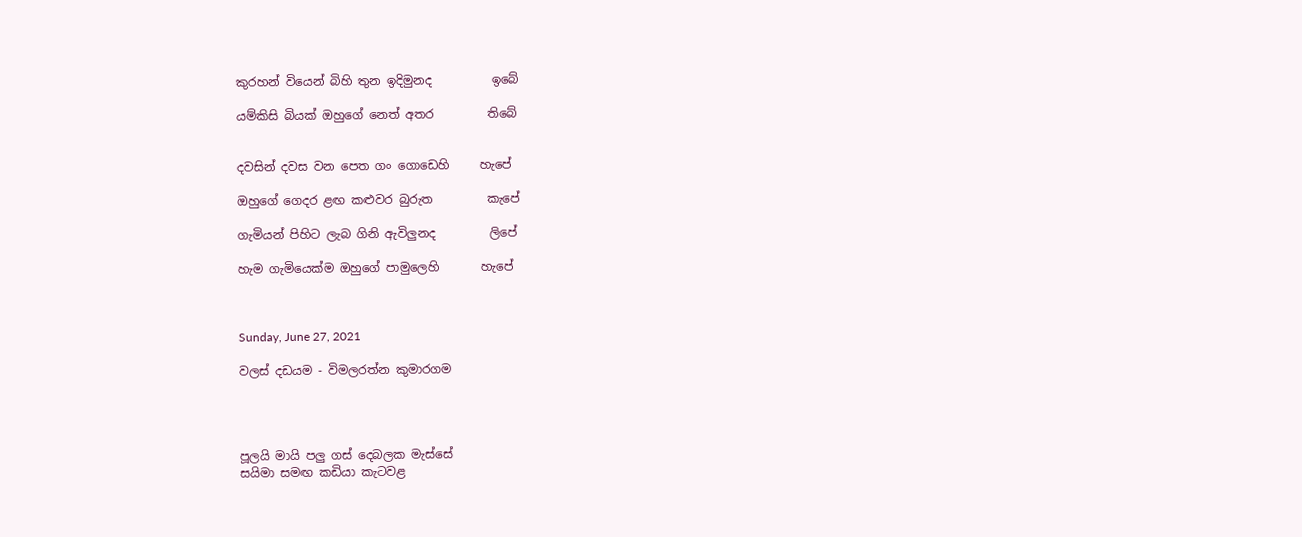කුරහන් වියෙන් බිහි තුන ඉදිමුනද          ඉබේ

යම්කිසි බියක් ඔහුගේ නෙත් අතර         තිබේ


දවසින් දවස වන පෙත ගං ගොඩෙහි     හැපේ

ඔහුගේ ‌ගෙදර ළඟ කළුවර බුරුත         කැපේ

ගැමියන් පිහිට ලැබ ගිනි ඇවිලුනද         ලිපේ

හැම ගැමියෙක්ම ඔහුගේ පාමුලෙහි       හැපේ



Sunday, June 27, 2021

වලස් දඩයම - විමලරත්න කුමාරගම




පූලයි මායි පලු ගස් දෙබලක මැස්සේ
සයිමා සමඟ කඩියා කැටවළ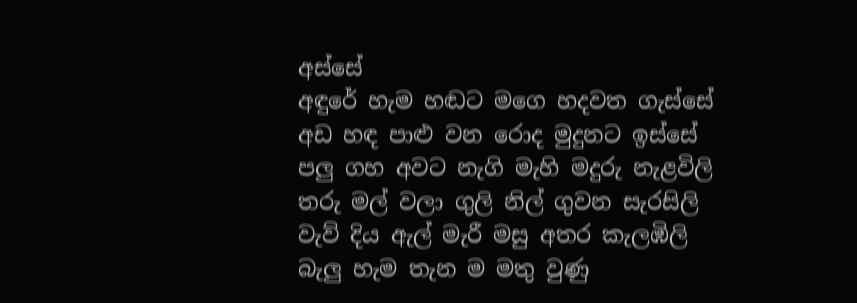අස්සේ
අඳුරේ හැම හඬට මගෙ හදවත ගැස්සේ
අඩ හඳ පාළු වන රොද මුදුනට ඉස්සේ
පලු ගහ අවට නැගි මැහි මදුරු නැළවිලි
තරු මල් වලා ගුලි නිල් ගුවන සැරසිලි
වැව් දිය ඇල් මැරී මසු අතර කැලඹිලි
බැලු හැම තැන ම මතු වුණු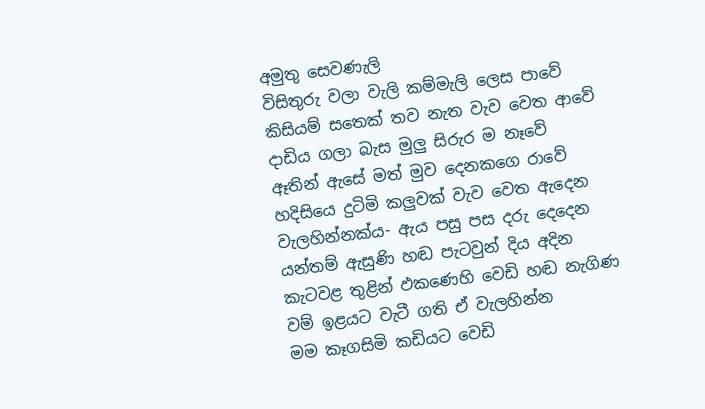අමුතු සෙවණැලි
විසිතුරු වලා වැලි කම්මැලි ලෙස පාවේ
කිසියම් සතෙක් තව නැත වැව වෙත ආවේ
දාඩිය ගලා බැස මුලු සිරුර ම නෑවේ
ඈතින් ඇසේ මත් මුව දෙනකගෙ රාවේ
හදිසියෙ දුටිමි කලුවක් වැව වෙත ඇදෙන
වැලහින්නක්ය- ඇය පසු පස දරු දෙදෙන
යන්තම් ඇසුණි හඬ පැටවුන් දිය අදින
කැටවළ තුළින් ඵකණෙහි වෙඩි හඬ නැගිණ
වම් ඉළයට වැටී ගති ඒ වැලහින්න
මම කෑගසිමි කඩියට වෙඩි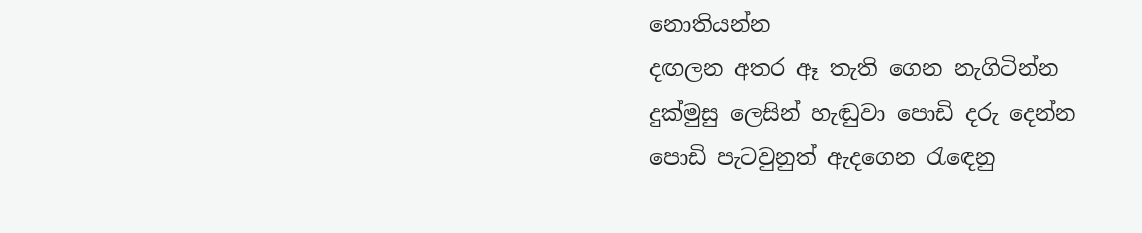නොතියන්න
දඟලන අතර ඈ තැති ගෙන නැගිටින්න
දුක්මුසු ලෙසින් හැඬුවා පොඩි දරු දෙන්න
පොඩි පැටවුනුත් ඇදගෙන රැඳෙනු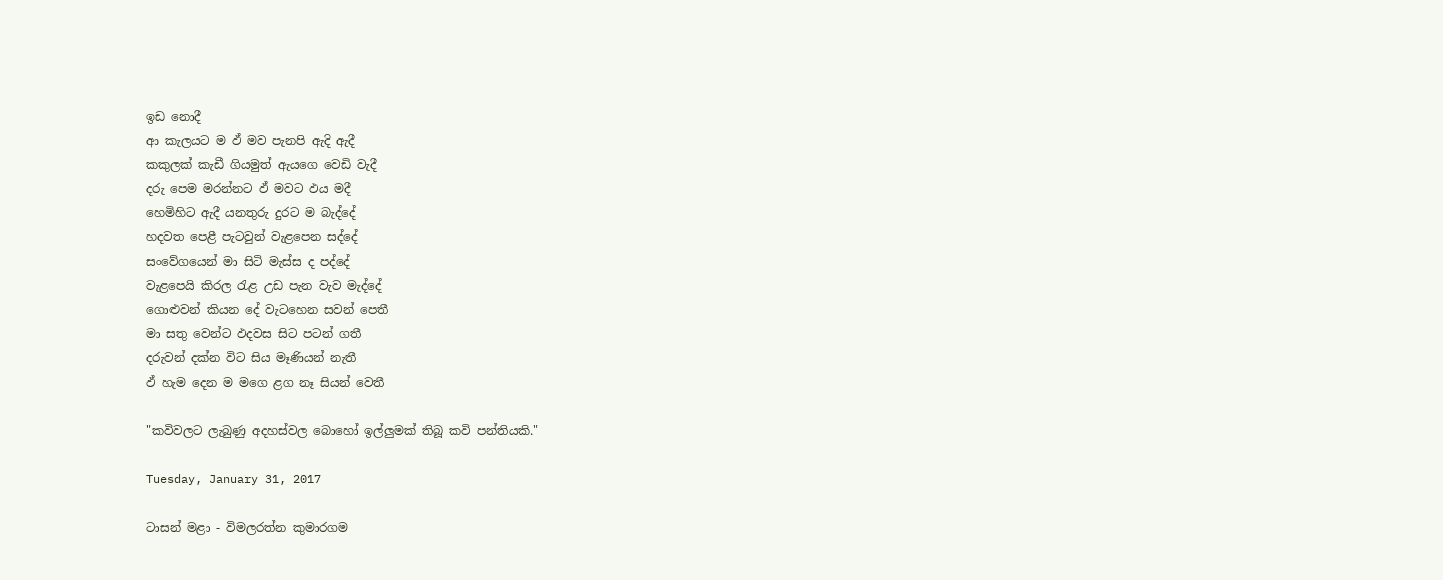ඉඩ නොදී
ආ කැලයට ම ඵ් මව පැනපි ඇදි ඇදී
කකුලක් කැඩී ගියමුත් ඇයගෙ වෙඩි වැදී
දරු පෙම මරන්නට ඵ් මවට ඵය මදී
හෙමිහිට ඇදී යනතුරු දුරට ම බැද්දේ
හදවත පෙළී පැටවුන් වැළපෙන සද්දේ
සංවේගයෙන් මා සිටි මැස්ස ද පද්දේ
වැළපෙයි කිරල රැළ උඩ පැන වැව මැද්දේ
ගොළුවන් කියන දේ වැටහෙන සවන් පෙතී
මා සතු වෙන්ට ඵදවස සිට පටන් ගතී
දරුවන් දක්න විට සිය මෑණියන් නැතී
ඵ් හැම දෙන ම මගෙ ළග නෑ සියන් වෙතී

"කවිවලට ලැබුණු අදහස්වල බොහෝ ඉල්ලුමක් තිබූ කවි පන්තියකි."

Tuesday, January 31, 2017

ටාසන් මළා - විමලරත්න කුමාරගම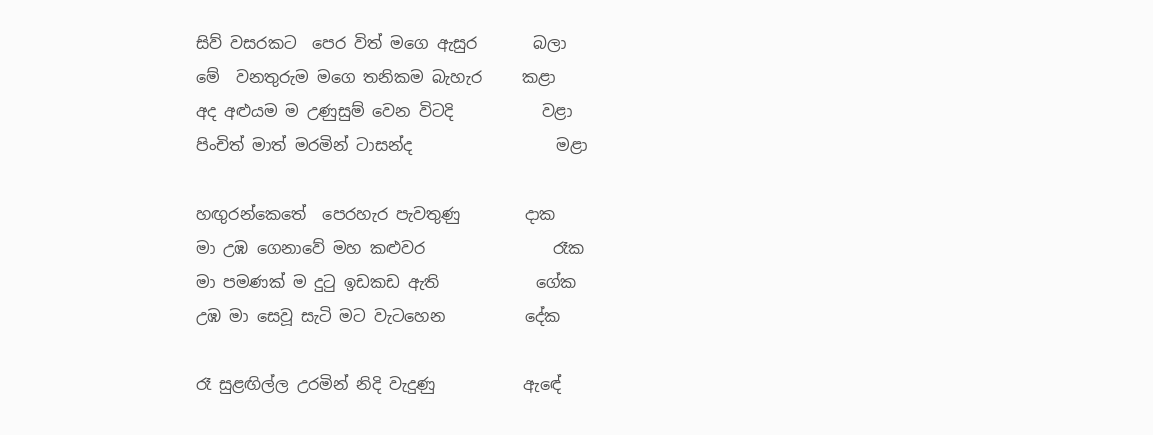සිව් වසරකට  පෙර විත් මගෙ ඇසුර       බලා
මේ  වනතුරුම මගෙ තනිකම බැහැර     කළා
අද අළුයම ම උණුසුම් වෙන විටදි           වළා
පිංචිත් මාත් මරමින් ටාසන්ද                  මළා

හඟුරන්කෙතේ  පෙරහැර පැවතුණු        දාක
මා උඹ ගෙනාවේ මහ කළුවර                රෑක
මා පමණක් ම දුටු ඉඩකඩ ඇති            ගේක
උඹ මා සෙවූ සැටි මට වැටහෙන          දේක

රෑ සුළඟිල්ල උරමින් නිදි වැදුණු           ඇඳේ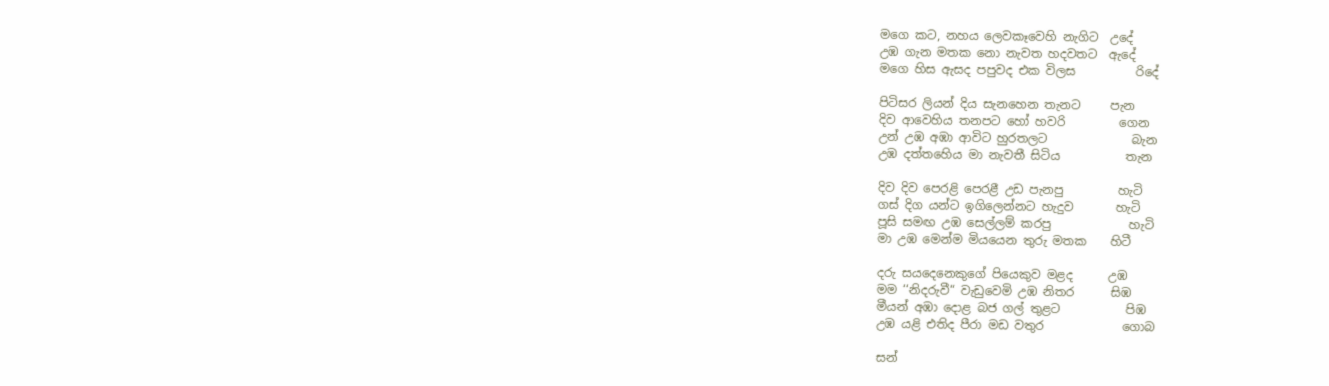මගෙ කට, නහය ලෙවකෑවෙහි නැගිට  උදේ
උඹ ගැන මතක නො නැවත හදවතට  ඇදේ
මගෙ හිස ඇසද පපුවද එක විලස          රිදේ

පිටිසර ලියන් දිය සැනහෙන තැනට     පැන
දිව ආවෙහිය තනපට හෝ හවරි         ගෙන
උන් උඹ අඹා ආවිට හුරතලට              බැන
උඹ දත්තහෙිය මා නැවතී සිටිය           තැන

දිව දිව පෙරළි පෙරළී උඩ පැනපු         හැටි
ගස් දිග යන්ට ඉගිලෙන්නට හැදුව       හැටි
පූසි සමඟ උඹ සෙල්ලම් කරපු             හැටි
මා උඹ මෙන්ම මියයෙන තුරු මතක    හිටී

දරු සයදෙනෙකුගේ පියෙකුව මළද      උඹ
මම ‘‘නිදරුවී“ වැඩුවෙමි උඹ නිතර      සිඹ
මීයන් අඹා දොළ බජ ගල් තුළට           පිඹ
උඹ යළි එතිද පීරා මඩ වතුර             ගොබ

සන්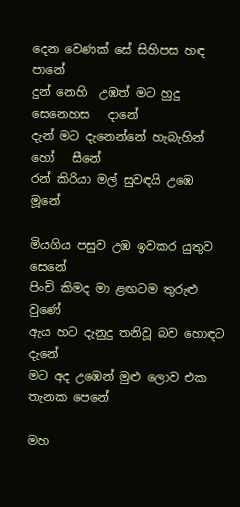දෙන වෙණක් සේ සිහිපස හඳ     පානේ
දුන් නෙහි  උඹත් මට හුදු සෙනෙහස   දානේ
දැන් මට දැනෙන්නේ හැබැහින් හෝ   සීනේ
රන් කිරියා මල් සුවඳයි උඹෙ              මූනේ

මියගිය පසුව උඹ ඉවකර යුතුව             සෙනේ
පිංචි කිමද මා ළඟටම තුරුළු                   වුණේ
ඇය හට දැනුදු තනිවූ බව හොඳට            දැනේ
මට අද උඹෙන් මුළු ලොව එක තැනක පෙනේ

මහ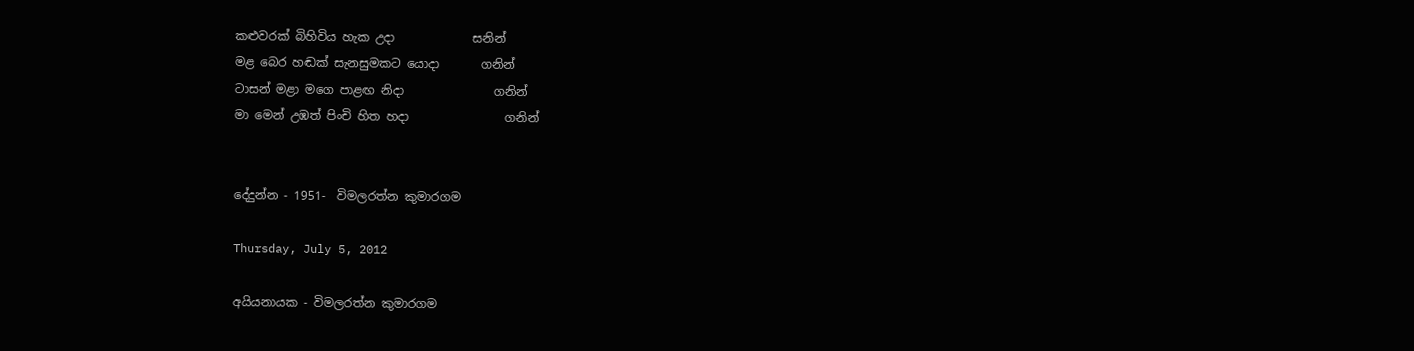කළුවරක් බිහිවිය හැක උදා             සනින්
මළ බෙර හඬක් සැනසුමකට යොදා       ගනින්
ටාසන් මළා මගෙ පාළඟ නිදා               ගනින්
මා මෙන් උඹත් පිංචි හිත හදා                ගනින්


දේදුන්න - 1951-  විමලරත්න කුමාරගම

Thursday, July 5, 2012

අයියනායක - විමලරත්න කුමාරගම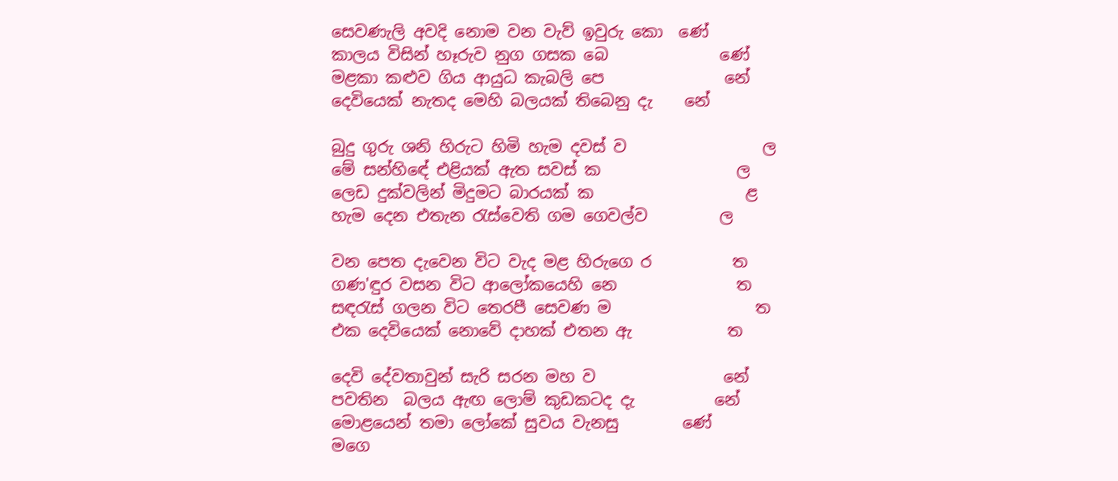සෙවණැලි අවදි නොම වන වැව් ඉවුරු කො  ණේ
කාලය විසින් හෑරුව නුග ගසක බෙ‍              ණේ
මළකා කළුව ගිය ආයුධ කැබලි පෙ               නේ
දෙවියෙක් නැතද මෙහි බලයක් තිබෙනු දැ    නේ

බුදු ගුරු ශනි හිරුට හිමි හැම දවස් ව                 ල
මේ සන්හි‍‍‍ඳේ එළියක් ඇත සවස් ක                 ල
ලෙඩ දුක්වලින් මිදුමට බාරයක් ක                   ළ
හැම දෙන එතැන රැස්වෙති ගම ගෙවල්ව         ල

වන පෙත දැවෙන විට වැද මළ හිරුගෙ ර          ත
ගණ'ඳුර වසන විට ආලෝකයෙහි නෙ               ත
සඳරැස් ගලන විට තෙරපී සෙවණ ම                  ත
එක දෙවියෙක් නොවේ දාහක් එතන ඇ            ත

දෙවි දේවතාවුන් සැරි සරන මහ ව                නේ
පවතින  බලය ඇඟ ලොම් කුඩකටද දැ          නේ
මොළයෙන් තමා ලෝකේ සුවය වැනසු        ණේ
මගෙ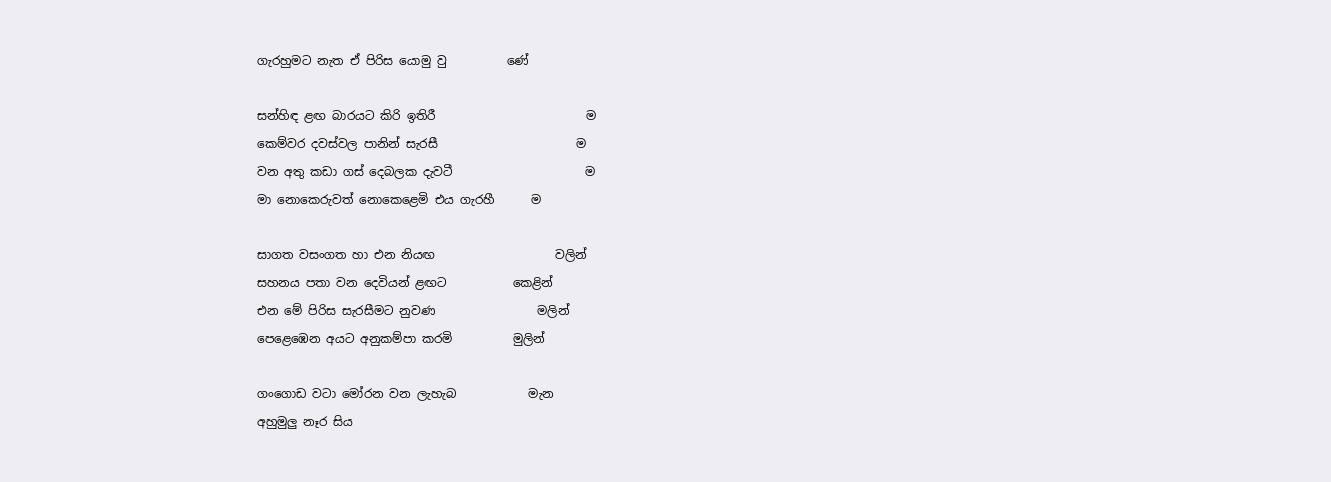ගැරහුමට නැත ඒ පිරිස යොමු වු          ණේ

සන්හිඳ ළඟ බාරයට කිරි ඉතිරී                         ම
කෙම්වර දවස්වල පානින් සැරසී                       ම
වන අතු කඩා ගස් දෙබලක දැවටී                      ම
මා නොකෙරුවත් නොකෙළෙමි එය ගැරහී      ම

සාගත වසංගත හා එන නියඟ                    වලින්
සහනය පතා වන දෙවියන් ළඟට           කෙළින්
එන මේ පිරිස සැරසීමට නුවණ                 මලින්
පෙළෙඹෙන අයට අනුකම්පා කරමි          මුලින්

ගංගොඩ ව‍ටා මෝරන වන ලැහැබ            මැන
අහුමුලු නෑර සිය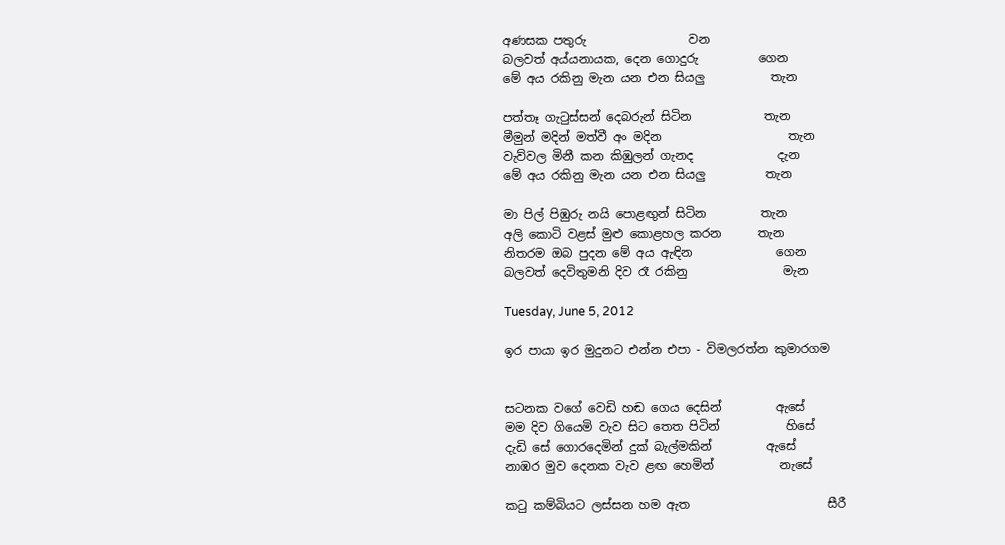අණසක පතුරු                 වන
බලවත් අය්යනායක, දෙන ගොදුරු          ගෙන
මේ අය රකිනු මැන යන එන සියලු           තැන

පත්තෑ ගැටුස්සන් දෙබරුන් සිටින            තැන
මීමුන් මදින් මත්වී අං මදින                     තැන
වැව්වල මිනී කන කිඹුලන් ගැනද              දැන
මේ අය රකිනු මැන යන එන සියලු          තැන

මා පිල් පිඹුරු නයි පො‍ළඟුන් සිටින         තැන
අලි කොටි වළස් මුළු කොළහල කරන      තැන
නිතරම ඔබ පුදන මේ අය ඇඳින              ගෙන
බලවත් දෙවිතුමනි දිව රෑ රකිනු                මැන

Tuesday, June 5, 2012

ඉර පායා ඉර මුදුනට එන්න එපා - විමලරත්න කුමාරගම


සටනක වගේ වෙඩි හඬ ගෙය දෙසින්         ඇසේ
මම දිව ගියෙමි වැව සිට තෙත පිටින්           හිසේ
දැඩි සේ ගොරදෙමින් දුක් බැල්මකින්         ඇසේ
නාඹර මුව දෙනක වැව ළඟ හෙමින්           නැසේ

කටු කම්බියට ලස්සන හම ඇත                       සීරී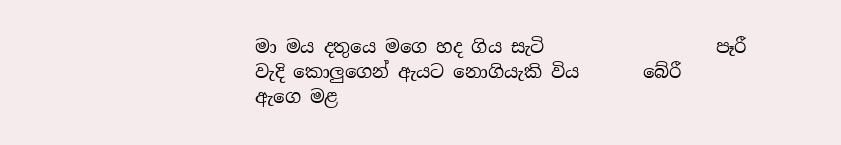මා මය දතුයෙ මගෙ හද ගිය සැටි                   පෑරී
වැදි කොලුගෙන් ඇයට නොගියැකි විය       බේරී
ඇගෙ මළ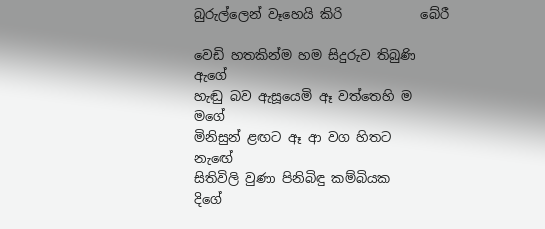බුරුල්ලෙන් වෑහෙයි කිරි            බේරී

වෙඩි හතකින්ම හම සිදුරුව තිබුණි             ඇගේ
හැඬු බව ඇසූයෙමි ඈ වත්තෙහි ම               මගේ
මිනිසුන් ළඟට ඈ ආ වග හිතට                  නැ‍ඟේ
සිතිවිලි වුණා පිනිබිඳු කම්බියක                   දිගේ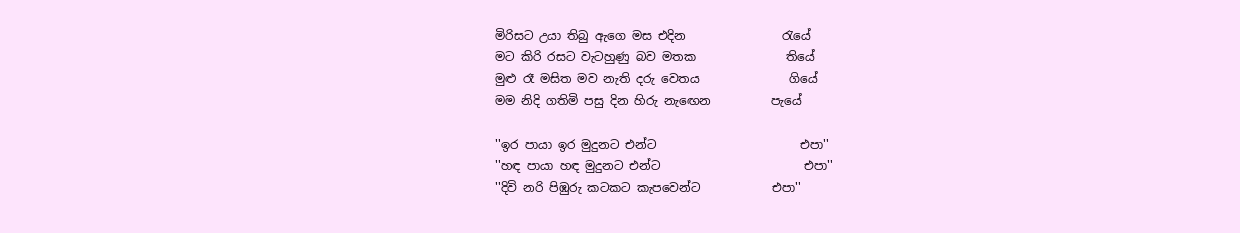මිරිසට උයා තිබු ඇගෙ මස එදින                රැයේ
මට කිරි රසට වැටහුණු බව මතක               තියේ
මුළු රෑ මසිත මව නැති දරු වෙතය               ගියේ
මම නිදි ගතිමි පසු දින හිරු නැ‍ඟෙන          පැයේ

''ඉර පායා ඉර මුදුනට එන්ට                        එපා''
''හඳ පායා හඳ මුදුනට එන්ට                        එපා''
''දිවි නරි පිඹුරු කටකට කැපවෙන්ට            එපා''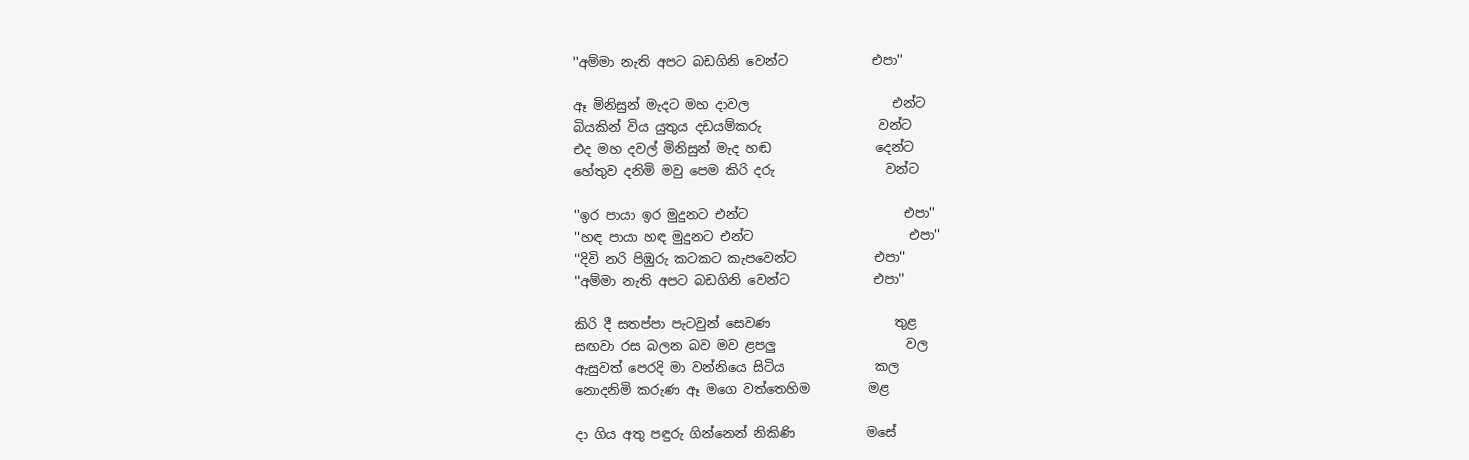''අම්මා නැති අපට බඩගිනි වෙන්‍ට             එපා''

ඈ මිනිසුන් මැදට මහ දාවල                      එන්ට
බියකින් විය යුතුය දඩයම්කරු                  වන්ට
එද මහ දවල් මිනිසුන් මැද හඬ                දෙන්ට
හේතුව දනිමි මවු පෙම කිරි දරු                 වන්ට

''ඉර පායා ඉර මුදුනට එන්ට                        එපා''
''හඳ පායා හඳ මුදුනට එන්ට                        එපා''
''දිවි නරි පිඹුරු කටකට කැපවෙන්ට            එපා''
''අම්මා නැති අපට බඩගිනි වෙන්‍ට             එපා''

කිරි දී සතප්පා පැටවුන් සෙවණ                   තුළ
සඟවා රස බලන බව මව ළපලු                    වල
ඇසුවත් පෙරදි මා වන්නියෙ සිටිය              කල
නොදනිමි කරුණ ඈ මගෙ වත්තෙහිම         මළ

දා ගිය අතු පඳුරු ගින්නෙන් නිකිණි           මසේ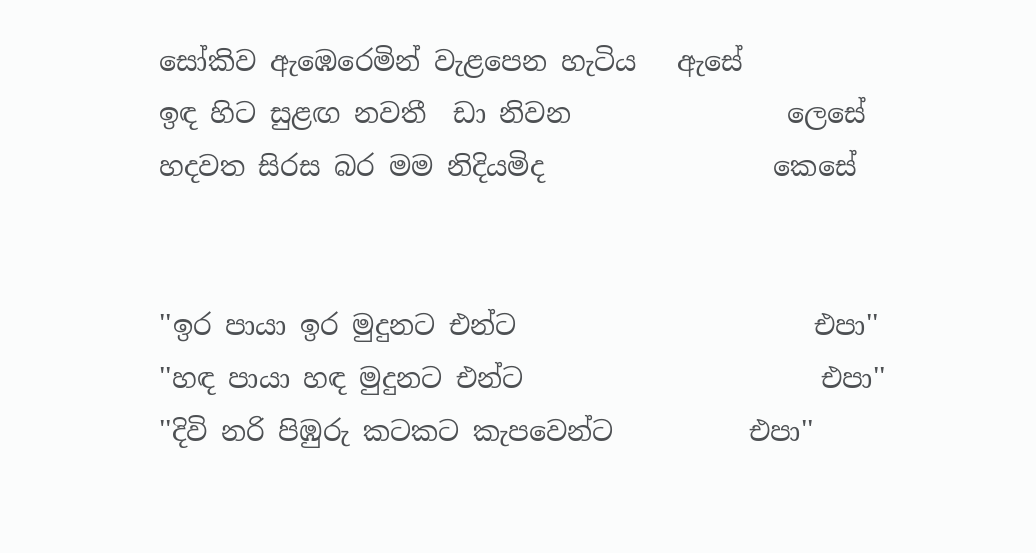සෝකිව ඇඹෙරෙමින් වැළපෙන හැටිය   ඇසේ
ඉඳ හිට සුළඟ නවතී  ඩා නිවන                ලෙසේ
හදවත සිරස බර මම නිදියමිද                 කෙසේ


''ඉර පායා ඉර මුදුනට එන්ට                      එපා''
''හඳ පායා හඳ මුදුනට එන්ට                      එපා''
''දිවි නරි පිඹුරු කටකට කැපවෙන්ට          එපා''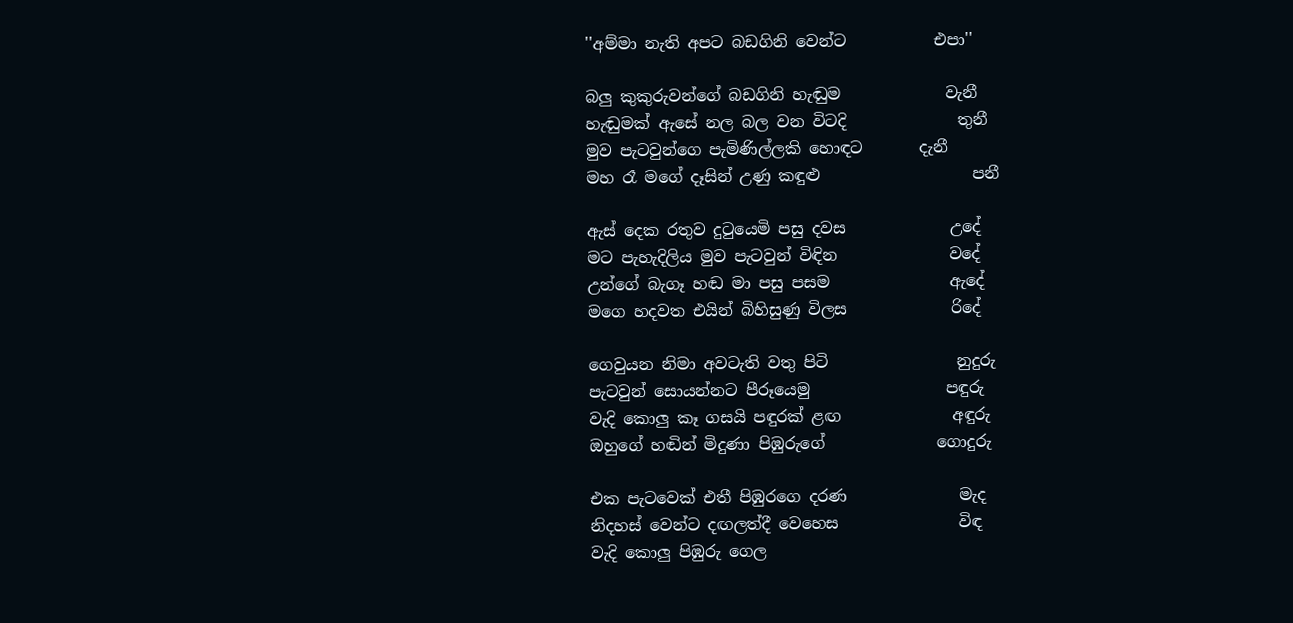''අම්මා නැති අපට බඩගිනි වෙන්‍ට           එපා''

බලු කුකුරුවන්ගේ බඩගිනි හැඬුම             වැනී
හැඬුමක් ඇසේ නල බල වන විටදි              තුනී
මුව පැටවුන්ගෙ පැමිණිල්ලකි හොඳට       දැනී
මහ රෑ මගේ දෑසින් උණු කඳුළු                   පනී

ඇස් දෙක රතුව දුටුයෙමි පසු දවස             උදේ
මට පැහැදිලිය මුව පැටවුන් විඳින              වදේ
උන්ගේ බැගෑ හඬ මා පසු පසම               ඇදේ
මගෙ හදවත එයින් බිහිසුණු විලස             රිදේ

ගෙවුයන නිමා අවටැති වතු පිටි                නුදුරු
පැටවුන් සොයන්නට පීරූයෙමු                 පඳුරු
වැදි කොලු කෑ ගසයි පඳුරක් ළඟ              අඳුරු
ඔහුගේ හඬින් මිදුණා පිඹුරුගේ              ගොදුරු

එක පැටවෙක් එතී පිඹුරගෙ දරණ              මැද
නිදහස් වෙන්ට දඟලත්දී වෙහෙස               විඳ
වැදි කොලු පිඹුරු ගෙල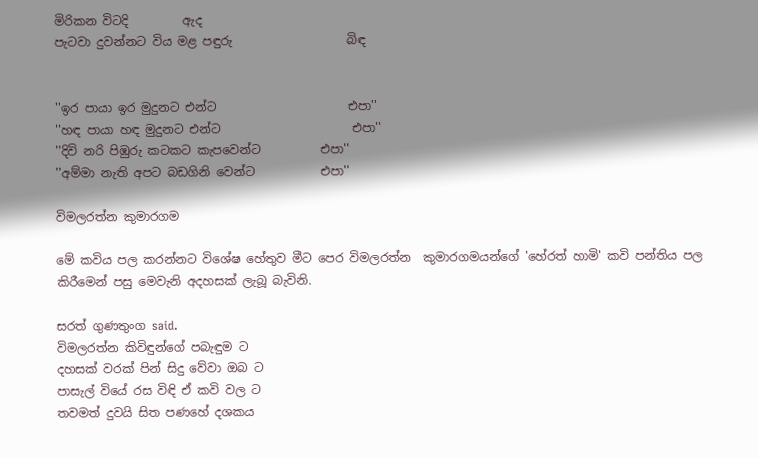මිරිකන විටදි         ඇද
පැටවා දුවන්නට විය මළ පඳුරු                   බිඳ


''ඉර පායා ඉර මුදුනට එන්ට                      එපා''
''හඳ පායා හඳ මුදුනට එන්ට                      එපා''
''දිවි නරි පිඹුරු කටකට කැපවෙන්ට          එපා''
''අම්මා නැති අපට බඩගිනි වෙන්‍ට           එපා''

විමලරත්න කුමාරගම

මේ කවිය පල කරන්නට විශේෂ හේතුව මීට පෙර විමලරත්න  කුමාරගමයන්ගේ 'හේරත් හාමි' කවි පන්තිය පල කිරීමෙන් පසු මෙවැනි අදහසක් ලැබූ බැවිනි.

සරත් ගුණතුංග said.
විමලරත්න කිවිඳුන්ගේ පබැඳුම ට
දහසක් වරක් පින් සිදු වේවා ඔබ ට
පාසැල් වියේ රස විඳි ඒ කවි වල ට
තවමත් දුවයි සිත පණහේ දශකය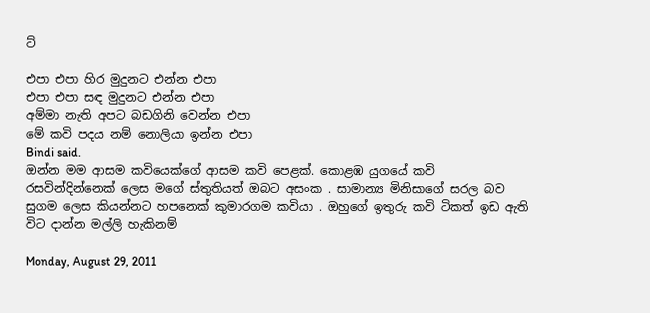ට්

එපා එපා හිර මුදුනට එන්න එපා
එපා එපා සඳ මුදුනට එන්න එපා
අම්මා නැති අපට බඩගිනි වෙන්න එපා
මේ කවි පදය නම් නොලියා ඉන්න එපා
Bindi said.
ඔන්න මම ආසම කවියෙක්ගේ ආසම කවි පෙළක්. කොළඹ යුගයේ කවි රසවින්දින්නෙක් ලෙස මගේ ස්තුතියත් ඔබට අසංක . සාමාන්‍ය මිනිසාගේ සරල බව සුගම ලෙස කියන්නට හපනෙක් කුමාරගම කවියා . ඔහුගේ ඉතුරු කවි ටිකත් ඉඩ ඇති විට දාන්න මල්ලි හැකිනම්

Monday, August 29, 2011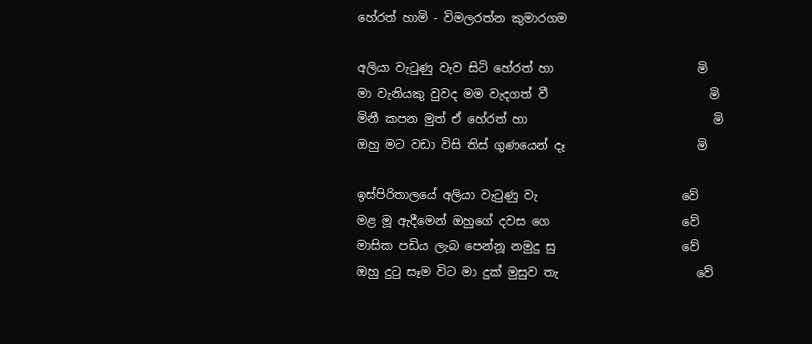හේරත් හාමි - විමලරත්න කුමාරගම

අලියා වැටුණු වැව සිටි හේරත් හා                        මි
මා වැනියකු වුවද මම වැදගත් වී                           මි
මිනී කපන මුත් ඒ හේරත් හා                               මි
ඔහු මට වඩා විසි තිස් ගුණයෙන් දෑ                      මි

ඉස්පිරිතාලයේ අලියා වැටුණු වැ                        වේ
මළ මූ ඇදීමෙන් ඔහුගේ දවස ගෙ                      වේ
මාසික පඩිය ලැබ පෙන්නූ නමුදු සු                     වේ
ඔහු දුටු සෑම විට මා දුක් මුසුව තැ                       වේ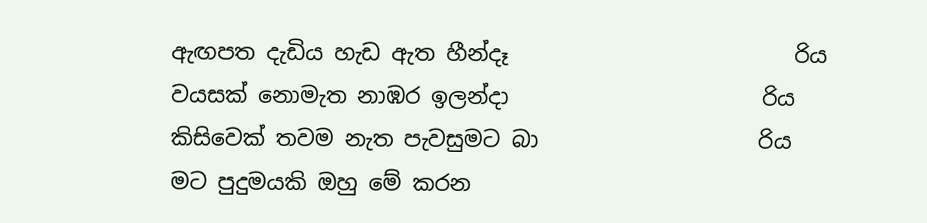ඇඟපත දැඩිය හැඩ ඇත හීන්දෑ                          රිය
වයසක් නොමැත නාඹර ඉලන්දා                       රිය
කිසිවෙක් තවම නැත පැවසුමට බා                    රිය
මට පුදුමයකි ඔහු මේ කරන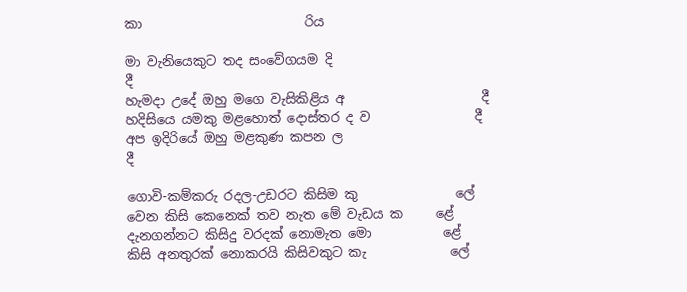කා                         රිය

මා වැනියෙකුට තද සංවේගයම දි                         දී
හැමදා උදේ ඔහු මගෙ වැසිකිළිය අ                     දී
හදිසියෙ යමකු මළහොත් දොස්තර ද ව                දී
අප ඉදිරියේ ඔහු මළකුණ කපන ල                       දී

ගොවි-කම්කරු රදල-උඩරට කිසිම කු               ලේ
වෙන කිසි කෙනෙක් තව නැත මේ වැඩය ක     ළේ
දැනගන්නට කිසිදු වරදක් නොමැත මො           ළේ
කිසි අනතුරක් නොකරයි කිසිවකුට කැ             ලේ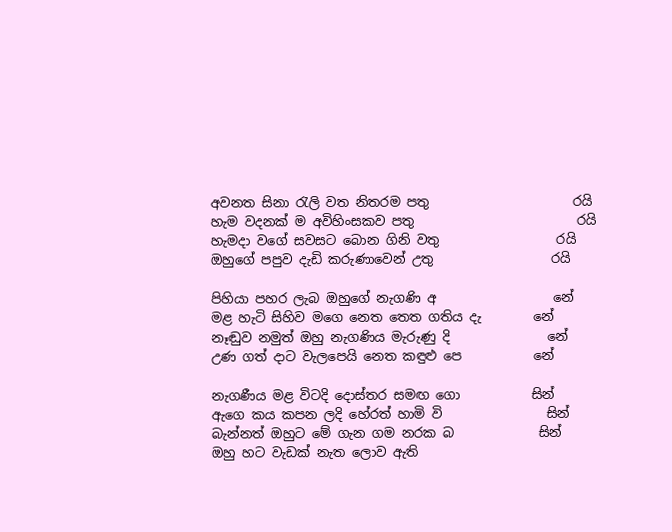අවනත සිනා රැලි වත නිතරම පතු                      රයි
හැම වදනක් ම අවිහිංසකව පතු                         රයි
හැමදා වගේ සවසට බොන ගිනි වතු                  රයි
ඔහුගේ පපුව දැඩි කරුණාවෙන් උතු                  රයි

පිහියා පහර ලැබ ඔහුගේ නැගණි අ                  නේ
මළ හැටි සිහිව මගෙ නෙත තෙත ගතිය දැ        නේ
නෑඬුව නමුත් ඔහු නැගණිය මැරුණු දි               නේ
උණ ගත් දාට වැලපෙයි නෙත කඳුළු පෙ           නේ

නැගණීය මළ විටදි දොස්තර සමඟ ගො           සින්
ඇගෙ කය කපන ලදි හේරත් හාමි වි                සින්
බැන්නත් ඔහුට මේ ගැන ගම නරක බ             සින්
ඔහු හට වැඩක් නැත ලොව ඇති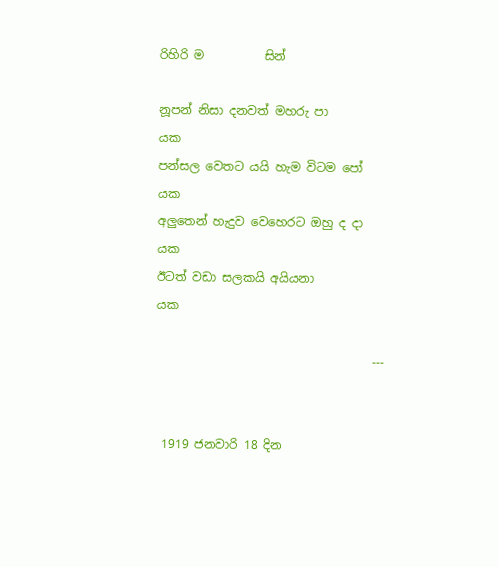රිහිරි ම          සින්

නූපන් නිසා දනවත් මහරු පා                           යක
පන්සල වෙතට යයි හැම විටම පෝ                 යක
අලුතෙන් හැදුව වෙහෙරට ඔහු ද දා                  යක
ඊටත් වඩා සලකයි අයියනා                             යක

                                    ---


 1919 ජනවාරි 18 දින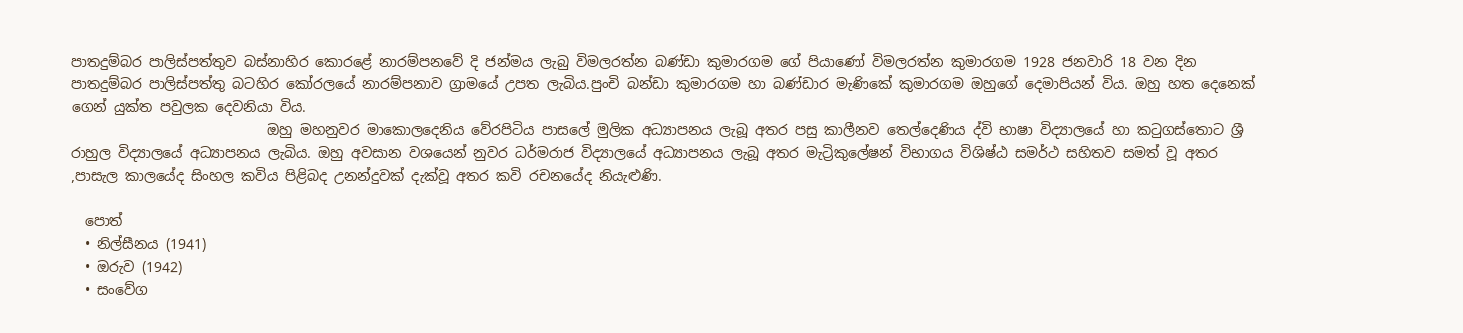පාතදුම්බර පාලිස්පත්තුව බස්නාහිර කොරළේ නාරම්පනවේ දි ජන්මය ලැබු විමලරත්න බණ්ඩා කුමාරගම ගේ පියාණෝ විමලරත්න කුමාරගම 1928 ජනවාරි 18 වන දින පාතදුම්බර පාලිස්පත්තු බටහිර කෝරලයේ නාරම්පනාව ග්‍රාමයේ උපත ලැබිය.පුංචි බන්ඩා කුමාරගම හා බණ්ඩාර මැණිකේ කුමාරගම ඔහුගේ දෙමාපියන් විය. ඔහු හත දෙනෙක් ගෙන් යුක්ත පවුලක දෙවනියා විය.
                            ඔහු මහනුවර මාකොලදෙනිය වේරපිටිය පාසලේ මුලික අධ්‍යාපනය ලැබූ අතර පසු කාලීනව තෙල්දෙණිය ද්වි භාෂා විද්‍යාලයේ හා කටුගස්තොට ශ්‍රී රාහුල විද්‍යාලයේ අධ්‍යාපනය ලැබිය. ඔහු අවසාන වශයෙන් නුවර ධර්මරාජ විද්‍යාලයේ අධ්‍යාපනය ලැබූ අතර මැට්‍රිකුලේෂන් විභාගය විශිෂ්ඨ සමර්ථ සහිතව සමත් වූ අතර ,පාසැල කාලයේද සිංහල කවිය පිළිබද උනන්දුවක් දැක්වූ අතර කවි රචනයේද නියැළුණි.

  පොත්
  • නිල්සීනය (1941)
  • ඔරුව (1942)
  • සංවේග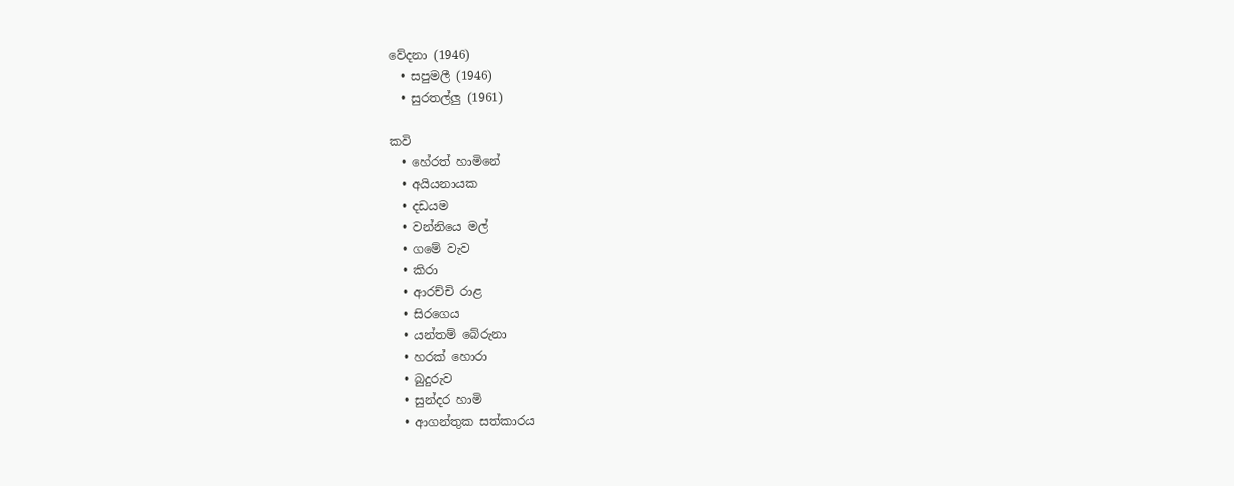වේදනා (1946)
  • සපුමලී (1946)
  • සුරතල්ලු (1961)

කවි
  • හේරත් හාමිනේ
  • අයියනායක
  • දඩයම
  • වන්නියෙ මල්
  • ගමේ වැව
  • කිරා
  • ආරච්චි රාළ
  • සිරගෙය
  • යන්තම් බේරුනා
  • හරක් හොරා
  • බුදුරුව
  • සුන්දර හාමි
  • ආගන්තුක සත්කාරය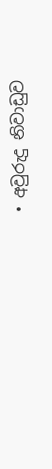• අවුරුදු නිවාඩුව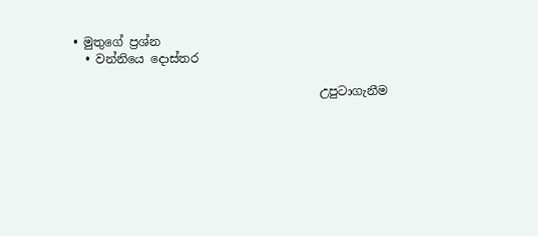• මුතුගේ ප්‍රශ්න
  • වන්නියෙ දොස්තර

                                         උපුටාගැනීම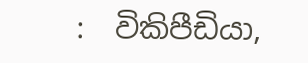:  විකිපීඩියා,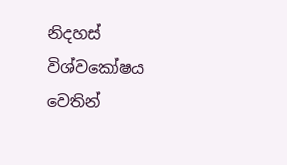නිදහස් විශ්වකෝෂය වෙතින්